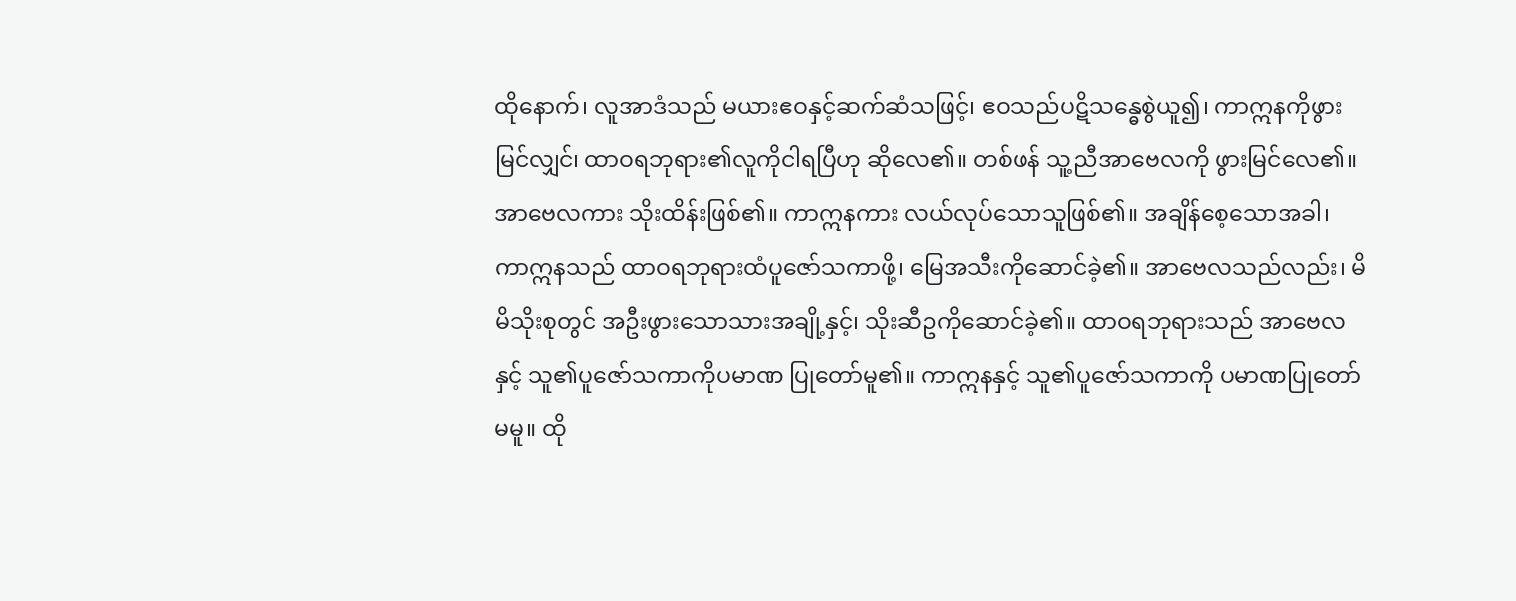ထိုနောက်၊ လူအာဒံသည် မယားဧဝနှင့်ဆက်ဆံသဖြင့်၊ ဧဝသည်ပဋိသန္ဓေစွဲယူ၍၊ ကာဣနကိုဖွားမြင်လျှင်၊ ထာဝရဘုရား၏လူကိုငါရပြီဟု ဆိုလေ၏။ တစ်ဖန် သူ့ညီအာဗေလကို ဖွားမြင်လေ၏။ အာဗေလကား သိုးထိန်းဖြစ်၏။ ကာဣနကား လယ်လုပ်သောသူဖြစ်၏။ အချိန်စေ့သောအခါ၊ ကာဣနသည် ထာဝရဘုရားထံပူဇော်သကာဖို့၊ မြေအသီးကိုဆောင်ခဲ့၏။ အာဗေလသည်လည်း၊ မိမိသိုးစုတွင် အဦးဖွားသောသားအချို့နှင့်၊ သိုးဆီဥကိုဆောင်ခဲ့၏။ ထာဝရဘုရားသည် အာဗေလနှင့် သူ၏ပူဇော်သကာကိုပမာဏ ပြုတော်မူ၏။ ကာဣနနှင့် သူ၏ပူဇော်သကာကို ပမာဏပြုတော်မမူ။ ထို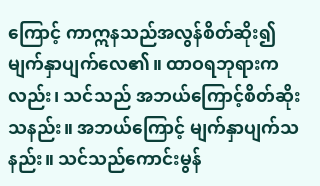ကြောင့် ကာဣနသည်အလွန်စိတ်ဆိုး၍ မျက်နှာပျက်လေ၏။ ထာဝရဘုရားကလည်း၊ သင်သည် အဘယ်ကြောင့်စိတ်ဆိုးသနည်း။ အဘယ်ကြောင့် မျက်နှာပျက်သနည်း။ သင်သည်ကောင်းမွန်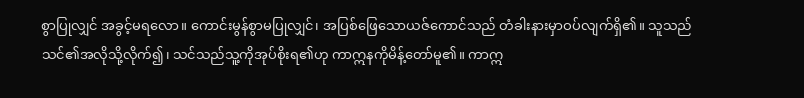စွာပြုလျှင် အခွင့်မရလော။ ကောင်းမွန်စွာမပြုလျှင်၊ အပြစ်ဖြေသောယဇ်ကောင်သည် တံခါးနားမှာဝပ်လျက်ရှိ၏။ သူသည်သင်၏အလိုသို့လိုက်၍၊ သင်သည်သူ့ကိုအုပ်စိုးရ၏ဟု ကာဣနကိုမိန့်တော်မူ၏။ ကာဣ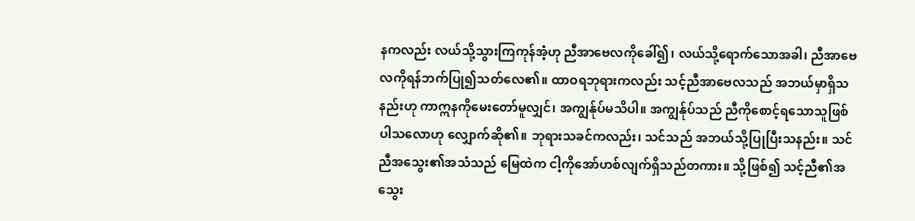နကလည်း လယ်သို့သွားကြကုန်အံ့ဟု ညီအာဗေလကိုခေါ်၍၊ လယ်သို့ရောက်သောအခါ၊ ညီအာဗေလကိုရန်ဘက်ပြု၍သတ်လေ၏။ ထာဝရဘုရားကလည်း သင့်ညီအာဗေလသည် အဘယ်မှာရှိသနည်းဟု ကာဣနကိုမေးတော်မူလျှင်၊ အကျွန်ုပ်မသိပါ။ အကျွန်ုပ်သည် ညီကိုစောင့်ရသောသူဖြစ်ပါသလောဟု လျှောက်ဆို၏။ ဘုရားသခင်ကလည်း၊ သင်သည် အဘယ်သို့ပြုပြီးသနည်း။ သင်ညီအသွေး၏အသံသည် မြေထဲက ငါ့ကိုအော်ဟစ်လျက်ရှိသည်တကား။ သို့ဖြစ်၍ သင့်ညီ၏အသွေး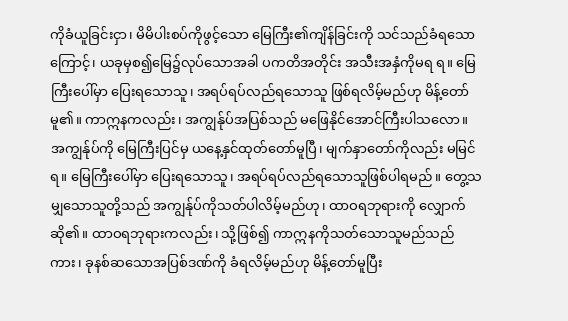ကိုခံယူခြင်းငှာ၊ မိမိပါးစပ်ကိုဖွင့်သော မြေကြီး၏ကျိန်ခြင်းကို သင်သည်ခံရသောကြောင့်၊ ယခုမှစ၍မြေ၌လုပ်သောအခါ ပကတိအတိုင်း အသီးအနှံကိုမရ ရ။ မြေကြီးပေါ်မှာ ပြေးရသောသူ၊ အရပ်ရပ်လည်ရသောသူ ဖြစ်ရလိမ့်မည်ဟု မိန့်တော်မူ၏။ ကာဣနကလည်း၊ အကျွန်ုပ်အပြစ်သည် မဖြေနိုင်အောင်ကြီးပါသလော။ အကျွန်ုပ်ကို မြေကြီးပြင်မှ ယနေ့နှင်ထုတ်တော်မူပြီ၊ မျက်နှာတော်ကိုလည်း မမြင်ရ။ မြေကြီးပေါ်မှာ ပြေးရသောသူ၊ အရပ်ရပ်လည်ရသောသူဖြစ်ပါရမည်။ တွေ့သမျှသောသူတို့သည် အကျွန်ုပ်ကိုသတ်ပါလိမ့်မည်ဟု၊ ထာဝရဘုရားကို လျှောက်ဆို၏။ ထာဝရဘုရားကလည်း၊ သို့ဖြစ်၍ ကာဣနကိုသတ်သောသူမည်သည်ကား၊ ခုနစ်ဆသောအပြစ်ဒဏ်ကို ခံရလိမ့်မည်ဟု မိန့်တော်မူပြီး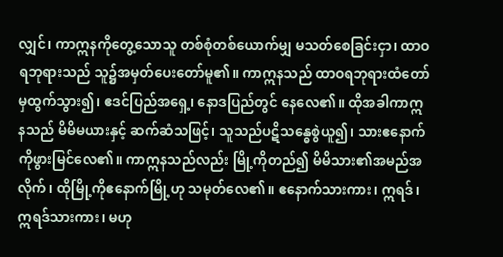လျှင်၊ ကာဣနကိုတွေ့သောသူ တစ်စုံတစ်ယောက်မျှ မသတ်စေခြင်းငှာ၊ ထာဝရဘုရားသည် သူ၌အမှတ်ပေးတော်မူ၏။ ကာဣနသည် ထာဝရဘုရားထံတော်မှထွက်သွား၍၊ ဧဒင်ပြည်အရှေ့၊ နောဒပြည်တွင် နေလေ၏။ ထိုအခါကာဣနသည် မိမိမယားနှင့် ဆက်ဆံသဖြင့်၊ သူသည်ပဋိသန္ဓေစွဲယူ၍၊ သားဧနောက်ကိုဖွားမြင်လေ၏။ ကာဣနသည်လည်း မြို့ကိုတည်၍ မိမိသား၏အမည်အလိုက်၊ ထိုမြို့ကိုဧနောက်မြို့ဟု သမုတ်လေ၏။ ဧနောက်သားကား၊ ဣရဒ်၊ ဣရဒ်သားကား၊ မဟု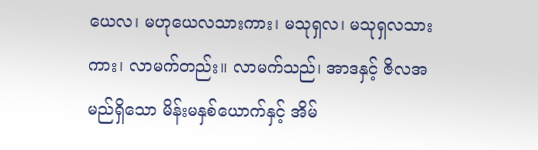ယေလ၊ မဟုယေလသားကား၊ မသုရှလ၊ မသုရှလသားကား၊ လာမက်တည်း။ လာမက်သည်၊ အာဒနှင့် ဇိလအမည်ရှိသော မိန်းမနှစ်ယောက်နှင့် အိမ်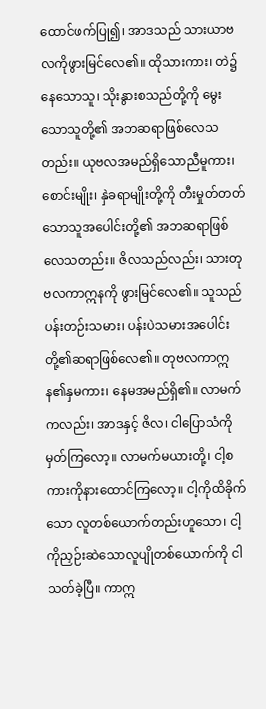ထောင်ဖက်ပြု၍၊ အာဒသည် သားယာဗလကိုဖွားမြင်လေ၏။ ထိုသားကား၊ တဲ၌နေသောသူ၊ သိုးနွားစသည်တို့ကို မွေးသောသူတို့၏ အဘဆရာဖြစ်လေသတည်း။ ယုဗလအမည်ရှိသောညီမူကား၊ စောင်းမျိုး၊ နှဲခရာမျိုးတို့ကို တီးမှုတ်တတ်သောသူအပေါင်းတို့၏ အဘဆရာဖြစ်လေသတည်း။ ဇိလသည်လည်း၊ သားတုဗလကာဣနကို ဖွားမြင်လေ၏။ သူသည် ပန်းတဉ်းသမား၊ ပန်းပဲသမားအပေါင်းတို့၏ဆရာဖြစ်လေ၏။ တုဗလကာဣန၏နှမကား၊ နေမအမည်ရှိ၏။ လာမက်ကလည်း၊ အာဒနှင့် ဇိလ၊ ငါပြောသံကိုမှတ်ကြလော့။ လာမက်မယားတို့၊ ငါ့စကားကိုနားထောင်ကြလော့။ ငါ့ကိုထိခိုက်သော လူတစ်ယောက်တည်းဟူသော၊ ငါ့ကိုညှဉ်းဆဲသောလူပျိုတစ်ယောက်ကို ငါသတ်ခဲ့ပြီ။ ကာဣ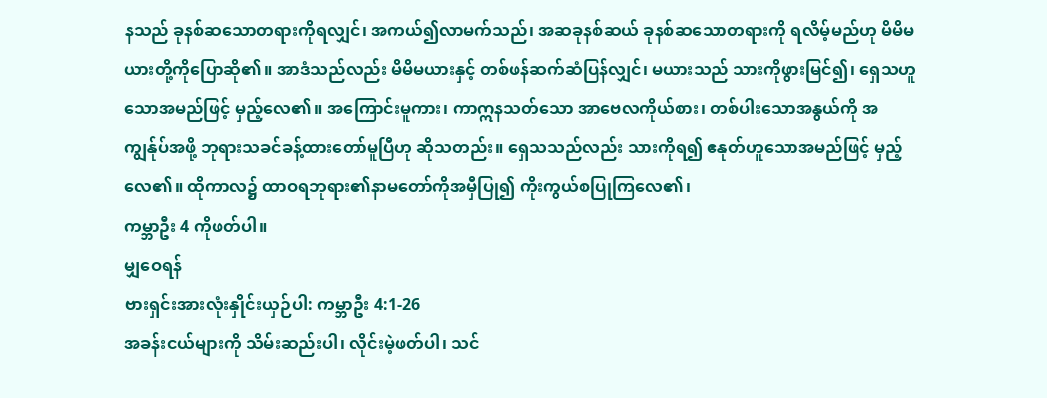နသည် ခုနစ်ဆသောတရားကိုရလျှင်၊ အကယ်၍လာမက်သည်၊ အဆခုနစ်ဆယ် ခုနစ်ဆသောတရားကို ရလိမ့်မည်ဟု မိမိမယားတို့ကိုပြောဆို၏။ အာဒံသည်လည်း မိမိမယားနှင့် တစ်ဖန်ဆက်ဆံပြန်လျှင်၊ မယားသည် သားကိုဖွားမြင်၍၊ ရှေသဟူသောအမည်ဖြင့် မှည့်လေ၏။ အကြောင်းမူကား၊ ကာဣနသတ်သော အာဗေလကိုယ်စား၊ တစ်ပါးသောအနွယ်ကို အကျွန်ုပ်အဖို့ ဘုရားသခင်ခန့်ထားတော်မူပြီဟု ဆိုသတည်း။ ရှေသသည်လည်း သားကိုရ၍ ဧနုတ်ဟူသောအမည်ဖြင့် မှည့်လေ၏။ ထိုကာလ၌ ထာဝရဘုရား၏နာမတော်ကိုအမှီပြု၍ ကိုးကွယ်စပြုကြလေ၏၊
ကမ္ဘာဦး 4 ကိုဖတ်ပါ။
မျှဝေရန်
ဗားရှင်းအားလုံးနှိုင်းယှဉ်ပါ: ကမ္ဘာဦး 4:1-26
အခန်းငယ်များကို သိမ်းဆည်းပါ၊ လိုင်းမဲ့ဖတ်ပါ၊ သင်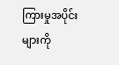ကြားမှုအပိုင်းများကို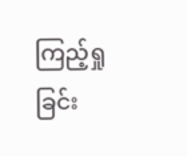ကြည့်ရှုခြင်း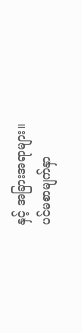နှင့် အခြားအရာများ။
ပင်မစာမျက်နှာ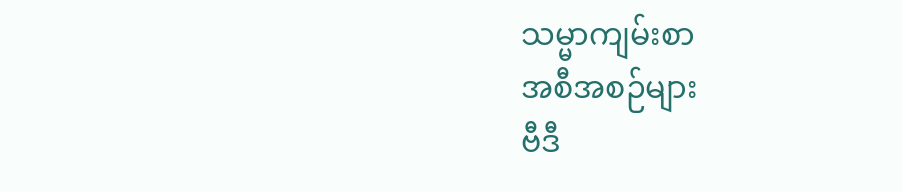သမ္မာကျမ်းစာ
အစီအစဉ်များ
ဗီဒီ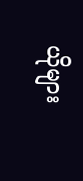ယိုများ